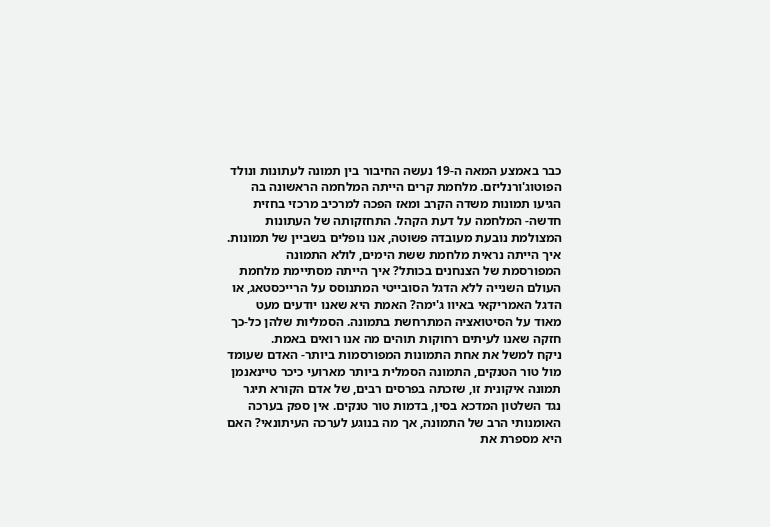כבר באמצע המאה ה-19 נעשה החיבור בין תמונה לעתונות ונולד הפוטוג'ורנליזם. מלחמת קרים הייתה המלחמה הראשונה בה הגיעו תמונות משדה הקרב ומאז הפכה למרכיב מרכזי בחזית חדשה- המלחמה על דעת הקהל. התחזקותה של העתונות המצולמת נובעת מעובדה פשוטה, אנו נופלים בשביין של תמונות. איך הייתה נראית מלחמת ששת הימים, לולא התמונה המפורסמת של הצנחנים בכותל? איך הייתה מסתיימת מלחמת העולם השנייה ללא הדגל הסובייטי המתנוסס על הרייכסטאג, או הדגל האמריקאי באיוו ג'ימה? האמת היא שאנו יודעים מעט מאוד על הסיטואציה המתרחשת בתמונה. הסמליות שלהן כל-כך חזקה שאנו לעיתים רחוקות תוהים מה אנו רואים באמת.
ניקח למשל את אחת התמונות המפורסמות ביותר- האדם שעומד מול טור הטנקים, התמונה הסמלית ביותר מארועי כיכר טיינאנמן תמונה איקונית זו, שזכתה בפרסים רבים, של אדם הקורא תיגר נגד השלטון המדכא בסין, בדמות טור טנקים. אין ספק בערכה האומנותי הרב של התמונה, אך מה בנוגע לערכה העיתונאי? האם היא מספרת את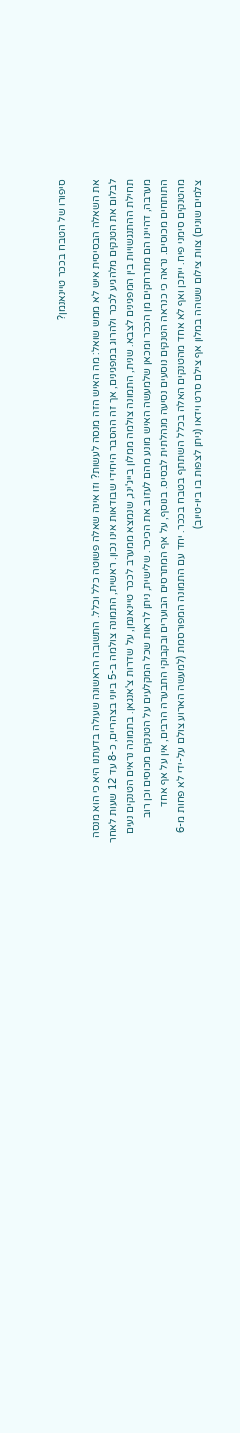סיפורו של הטבח בככר טיינאנמן?

את השאלה הבסיסית איש לא ממש שואל: מה האיש הזה מנסה לעשות? וזו אינה שאלה פשוטה כלל וכלל. התשובה הראשונה שעולה בדעתנו היא כי הוא מנסה לבלום את הטנקים מלהגיע לככר ולהרוג במפגינים, אך זה ההסבר היחידי שבודאות אינו נכון. ראשית, התמונה צולמה ב-5 ביוני בצהריים, כ-8 עד 12 שעות לאחר תחילת ההתנגשויות בין המפגינים לצבא. שנית, התמונה צולמה ממלון בייג'ינג, שנמצא ממערב לככר טיינאנמן, על שדרות צ'אנגאן. בתמונה נראים הטנקים נעים מערבה, דהיינו הם מתרחקים מן הככר ומכאן שלמעשה האיש מונע מהם לעזוב את הכיכר. שלישית, ניתן לראות שכל המקלעים על הטנקים מכוסים וכן רוב התותחים מכוסים. נראה כי כנראה הטנקים נוסעים נסיעה מנהלתית לבסיס. בנוסף, על אף המתרסים הבוערים ובקבוקי התבערה הרבים, אין על אף אחד מהטנקים סימני פיח. ייתכן ואף לא אחד מהטנקים האלה בכלל השתתף בטבח בככר. יחד עם התמונה המפורסמת (למעשה הארוע צולם על-ידי לא פחות מ-6 צלמים שונים) צוות צילום ששהה במלון אף צילם סרט וידאו (ניתן לצפות בו ביו-טיוב)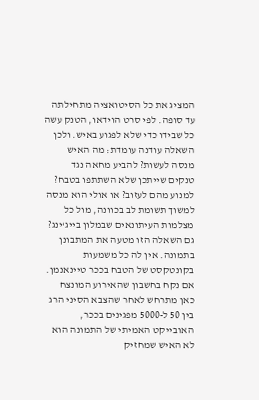המציג את כל הסיטואציה מתחילתה עד סופה. לפי סרט הוידאו, הטנק עשה כל שבידו כדי שלא לפגוע באיש. ולכן השאלה עודנה עומדת: מה האיש מנסה לעשות? להביע מחאה נגד טנקים שייתכן שלא השתתפו בטבח? למנוע מהם לעזוב? או אולי הוא מנסה למשוך תשומת לב בכוונה, מול כל מצלמות העיתונאים שבמלון בייג‘ינג?
גם השאלה הזו מטעה את המתבונן בתמונה. אין לה כל משמעות בקונטקסט של הטבח בככר טיינאנמן. אם נקח בחשבון שהאירוע המונצח כאן מתרחש לאחר שהצבא הסיני הרג בין 50 ל-5000 מפגינים בככר, האובייקט האמיתי של התמונה הוא לא האיש שמחזיק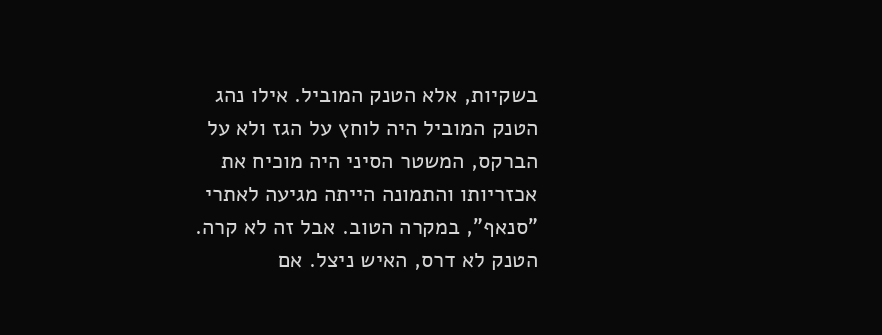בשקיות, אלא הטנק המוביל. אילו נהג הטנק המוביל היה לוחץ על הגז ולא על הברקס, המשטר הסיני היה מוכיח את אכזריותו והתמונה הייתה מגיעה לאתרי "סנאף", במקרה הטוב. אבל זה לא קרה. הטנק לא דרס, האיש ניצל. אם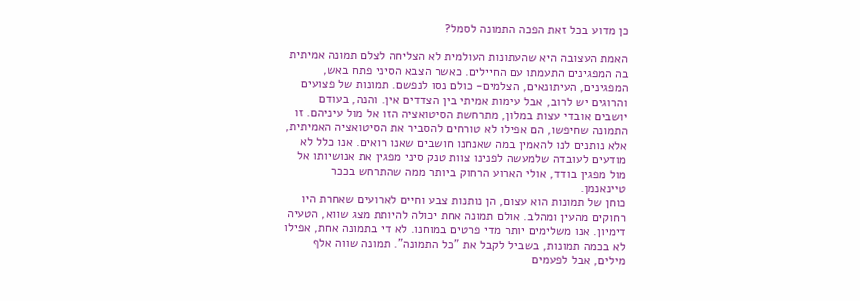כן מדוע בכל זאת הפכה התמונה לסמל?

האמת העצובה היא שהעתונות העולמית לא הצליחה לצלם תמונה אמיתית בה המפגינים התעמתו עם החיילים. כאשר הצבא הסיני פתח באש, המפגינים, העיתונאים, הצלמים- כולם נסו לנפשם. תמונות של פצועים והרוגים יש לרוב, אבל עימות אמיתי בין הצדדים אין. והנה, בעודם יושבים אובדי עצות במלון, מתרחשת הסיטואציה הזו אל מול עיניהם. זו התמונה שחיפשו, הם אפילו לא טורחים להסביר את הסיטואציה האמיתית, אלא נותנים לנו להאמין במה שאנחנו חושבים שאנו רואים. אנו כלל לא מודעים לעובדה שלמעשה לפנינו צוות טנק סיני מפגין את אנושיותו אל מול מפגין בודד, אולי הארוע הרחוק ביותר ממה שהתרחש בככר טיינאנמן.
כוחן של תמונות הוא עצום, הן נותנות צבע וחיים לארועים שאחרת היו רחוקים מהעין ומהלב. אולם תמונה אחת יכולה להיותת מצג שווא, הטעיה דימיון. אנו משלימים יותר מדי פרטים במוחנו. לא די בתמונה אחת, אפילו לא בכמה תמונות, בשביל לקבל את "כל התמונה". תמונה שווה אלף מילים, אבל לפעמים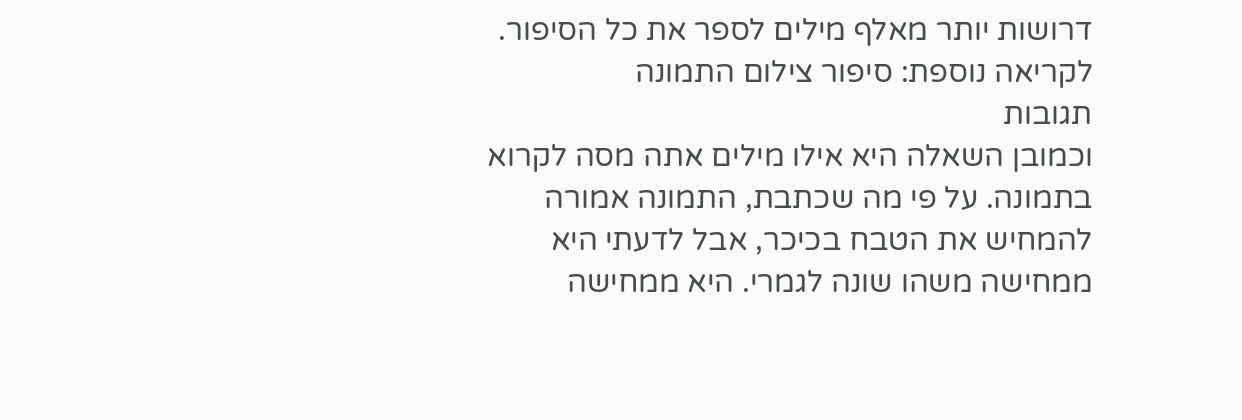דרושות יותר מאלף מילים לספר את כל הסיפור.
לקריאה נוספת: סיפור צילום התמונה
תגובות
וכמובן השאלה היא אילו מילים אתה מסה לקרוא בתמונה. על פי מה שכתבת, התמונה אמורה להמחיש את הטבח בכיכר, אבל לדעתי היא ממחישה משהו שונה לגמרי. היא ממחישה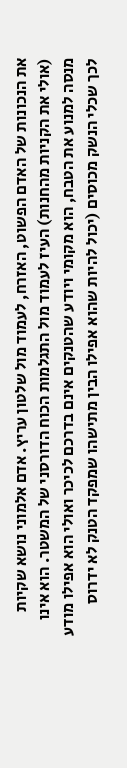את הנכונות של האדם הפשוט, האזרח, לעמוד מול שלטון עריץ. אדם אלמוני נושא שקיות (אולי את הקניות מהחנות) העיז לעמוד מול התגלמות הכוח הדורסני של המשטר. הוא אינו מנסה למנוע את הטבח, הוא מקומי ויודע שהטנקים אינם בדרכם לכיכר ואולי הוא אפילו מודע לכך שכלי הנשק מכוסים (יכול להיות שהוא אפילו הבין מתישהו שמפקד הטנק לא ידרוס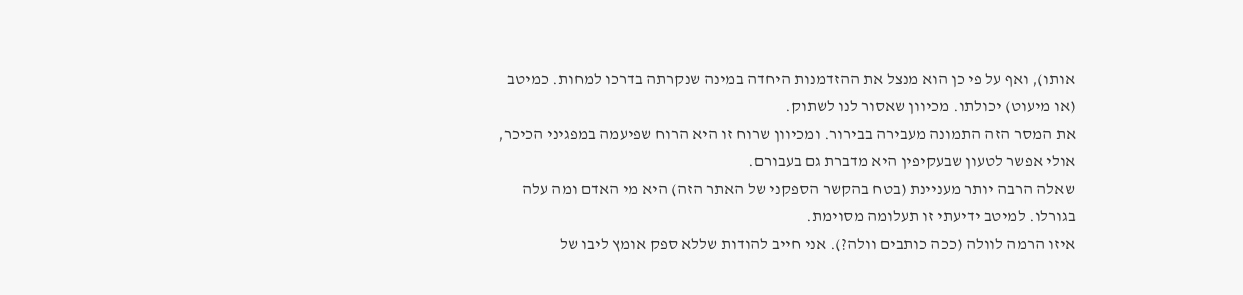אותו), ואף על פי כן הוא מנצל את ההזדמנות היחדה במינה שנקרתה בדרכו למחות. כמיטב (או מיעוט) יכולתו. מכיוון שאסור לנו לשתוק.
את המסר הזה התמונה מעבירה בבירור. ומכיוון שרוח זו היא הרוח שפיעמה במפגיני הכיכר, אולי אפשר לטעון שבעקיפין היא מדברת גם בעבורם.
שאלה הרבה יותר מעניינת (בטח בהקשר הספקני של האתר הזה) היא מי האדם ומה עלה בגורלו. למיטב ידיעתי זו תעלומה מסוימת.
איזו הרמה לוולה (ככה כותבים וולה?). אני חייב להודות שללא ספק אומץ ליבו של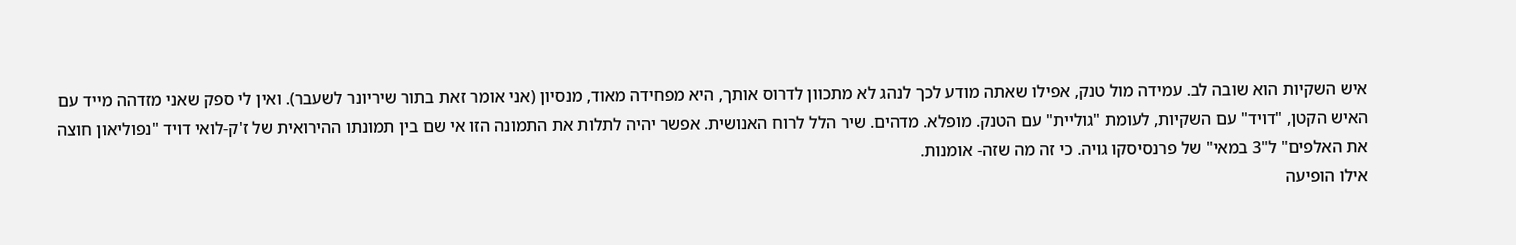איש השקיות הוא שובה לב. עמידה מול טנק, אפילו שאתה מודע לכך לנהג לא מתכוון לדרוס אותך, היא מפחידה מאוד, מנסיון (אני אומר זאת בתור שיריונר לשעבר). ואין לי ספק שאני מזדהה מייד עם האיש הקטן, "דויד" עם השקיות, לעומת "גוליית" עם הטנק. מופלא. מדהים. שיר הלל לרוח האנושית. אפשר יהיה לתלות את התמונה הזו אי שם בין תמונתו ההירואית של ז'ק-לואי דויד "נפוליאון חוצה את האלפים" ל"3 במאי" של פרנסיסקו גויה. כי זה מה שזה- אומנות.
אילו הופיעה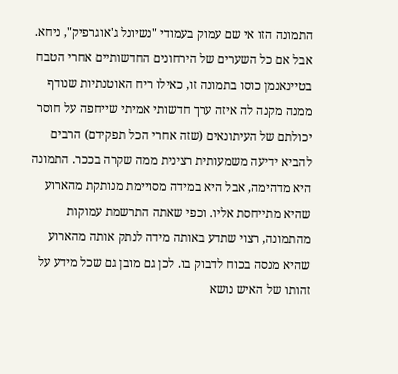התמונה הזו אי שם עמוק בעמודי "נשיונל ג'אוגרפיק", ניחא. אבל אם כל השערים של הירחונים החדשותיים אחרי הטבח בטיינאנמן כוסו בתמונה זו, כאילו ריח האוטנתיות שנודף ממנה מקנה לה איזה ערך חדשותי אמיתי שייחפה על חוסר יכולתם של העיתונאים (שזה אחרי הכל תפקידם) הרבים להביא ידיעה משמעותית רצינית ממה שקרה בככר. התמונה היא מדהימה, אבל היא במידה מסויימת מנותקת מהארוע שהיא מתייחסת אליו. וכפי שאתה התרשמת עמוקות מהתמונה, רצוי שתדע באותה מידה לנתק אותה מהארוע שהיא מנסה בכוח לדבוק בו. לכן גם מובן גם שכל מידע על זהותו של האיש נושא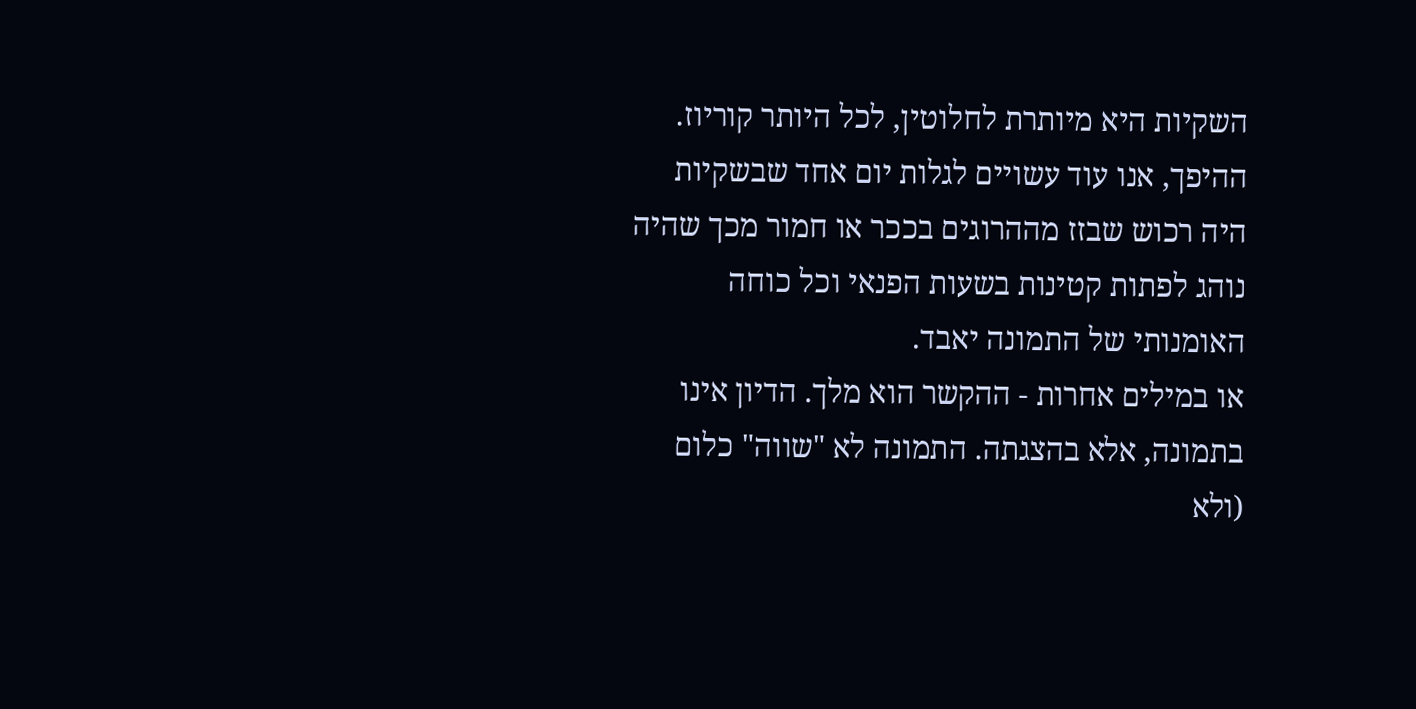השקיות היא מיותרת לחלוטין, לכל היותר קוריוז. ההיפך, אנו עוד עשויים לגלות יום אחד שבשקיות היה רכוש שבזז מההרוגים בככר או חמור מכך שהיה נוהג לפתות קטינות בשעות הפנאי וכל כוחה האומנותי של התמונה יאבד.
או במילים אחרות - ההקשר הוא מלך. הדיון אינו בתמונה, אלא בהצגתה. התמונה לא "שווה" כלום (ולא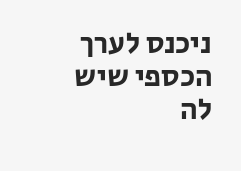ניכנס לערך הכספי שיש לה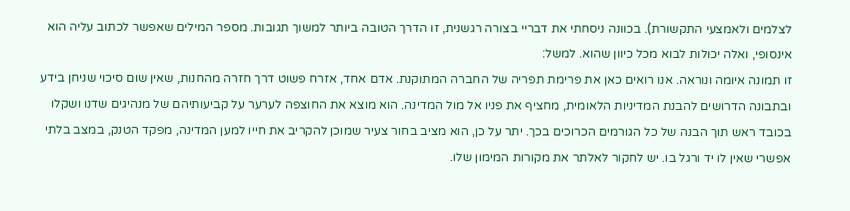לצלמים ולאמצעי התקשורת). בכוונה ניסחתי את דבריי בצורה רגשנית, זו הדרך הטובה ביותר למשוך תגובות. מספר המילים שאפשר לכתוב עליה הוא אינסופי, ואלה יכולות לבוא מכל כיוון שהוא. למשל:
זו תמונה איומה ונוראה. אנו רואים כאן את פרימת תפריה של החברה המתוקנת. אדם אחד, אזרח פשוט דרך חזרה מהחנות, שאין שום סיכוי שניחן בידע ובתבונה הדרושים להבנת המדיניות הלאומית, מחציף את פניו אל מול המדינה. הוא מוצא את החוצפה לערער על קביעותיהם של מנהיגים שדנו ושקלו בכובד ראש תוך הבנה של כל הגורמים הכרוכים בכך. יתר על כן, הוא מציב בחור צעיר שמוכן להקריב את חייו למען המדינה, מפקד הטנק, במצב בלתי אפשרי שאין לו יד ורגל בו. יש לחקור לאלתר את מקורות המימון שלו.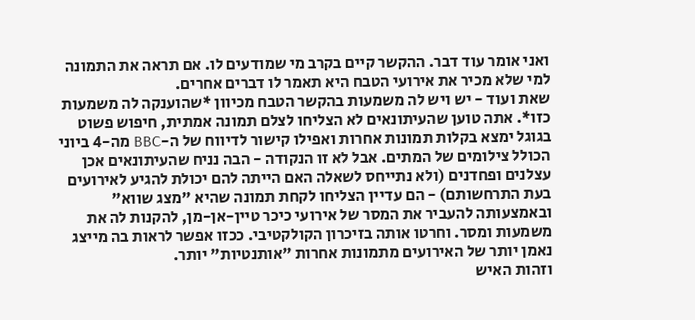ואני אומר עוד דבר. ההקשר קיים בקרב מי שמודעים לו. אם תראה את התמונה למי שלא מכיר את אירועי הטבח היא תאמר לו דברים אחרים.
שאת ועוד - יש ויש לה משמעות בהקשר הטבח מכיוון *שהוענקה לה משמעות כזו*. אתה טוען שהעיתונאים לא הצליחו לצלם תמונה אמתית, חיפוש פשוט בגוגל ימצא בקלות תמונות אחרות ואפילו קישור לדיווח של ה-BBC מה-4 ביוני הכולל צילומים של המתים. אבל לא זו הנקודה - הבה נניח שהעיתונאים אכן עצלנים ופחדנים (ולא נתייחס לשאלה האם הייתה להם יכולת להגיע לאירועים בעת התרחשותם) - הם עדיין הצליחו לקחת תמונה שהיא "מצג שווא" ובאמצעותה להעביר את המסר של אירועי כיכר טיין-אן-מן, להקנות לה את משמעות ומסר. וחרטו אותה בזיכרון הקולקטיבי. ככזו אפשר לראות בה מייצג נאמן יותר של האירועים מתמונות אחרות "אותנטיות" יותר.
וזהות האיש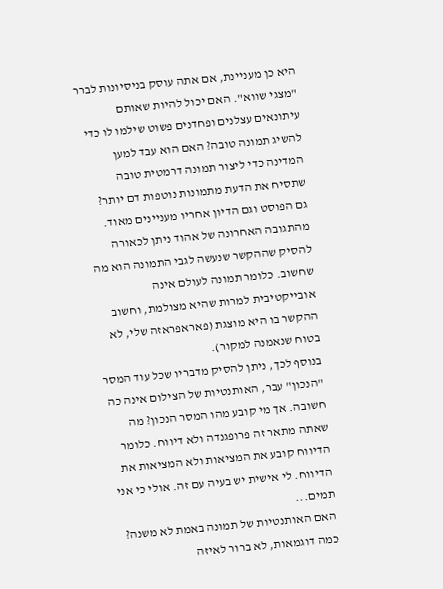היא כן מעניינת, אם אתה עוסק בניסיונות לברר "מצגי שווא". האם יכול להיות שאותם עיתונאים עצלנים ופחדנים פשוט שילמו לו כדי להשיג תמונה טובה? האם הוא עבד למען המדינה כדי ליצור תמונה דרמטית טובה שתסיח את הדעת מתמונות נוטפות דם יותר?
גם הפוסט וגם הדיון אחריו מעניינים מאוד.
מהתגובה האחרונה של אהוד ניתן לכאורה להסיק שההקשר שנעשה לגבי התמונה הוא מה שחשוב. כלומר תמונה לעולם אינה אובייקטיבית למרות שהיא מצולמת, וחשוב ההקשר בו היא מוצגת (פאראפראזה שלי, לא בטוח שנאמנה למקור).
בנוסף לכך, ניתן להסיק מדבריו שכל עוד המסר "הנכון" עבר, האותנטיות של הצילום אינה כה חשובה. אך מי קובע מהו המסר הנכון? מה שאתה מתאר זה פרופגנדה ולא דיווח. כלומר הדיווח קובע את המציאות ולא המציאות את הדיווח. לי אישית יש בעיה עם זה. אולי כי אני תמים...
האם האותנטיות של תמונה באמת לא משנה? כמה דוגמאות, לא ברור לאיזה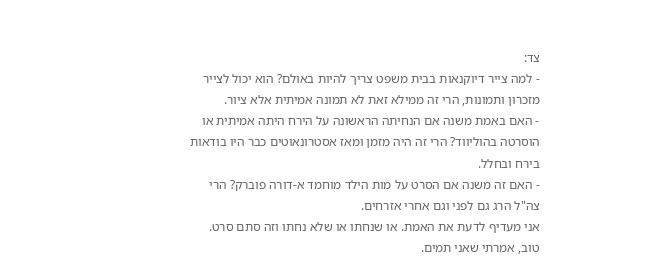צד:
- למה צייר דיוקנאות בבית משפט צריך להיות באולם? הוא יכול לצייר מזכרון ותמונות, הרי זה ממילא זאת לא תמונה אמיתית אלא ציור.
- האם באמת משנה אם הנחיתה הראשונה על הירח היתה אמיתית או הוסרטה בהוליווד? הרי זה היה מזמן ומאז אסטרונאוטים כבר היו בודאות בירח ובחלל.
- האם זה משנה אם הסרט על מות הילד מוחמד א-דורה פוברק? הרי צה"ל הרג גם לפני וגם אחרי אזרחים.
אני מעדיף לדעת את האמת. או שנחתו או שלא נחתו וזה סתם סרט. טוב, אמרתי שאני תמים.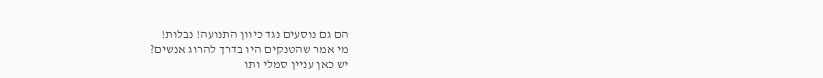הם גם נוסעים נגד כיוון התנועה! נבלות!
מי אמר שהטנקים היו בדרך להרוג אנשים?
יש כאן עניין סמלי ותו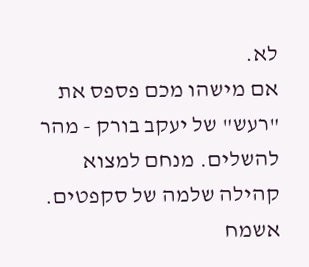לא.
אם מישהו מכם פספס את "רעש" של יעקב בורק - מהר להשלים. מנחם למצוא קהילה שלמה של סקפטים. אשמח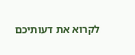לקרוא את דעותיכם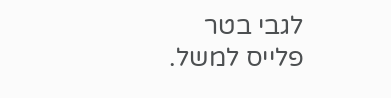לגבי בטר פלייס למשל.